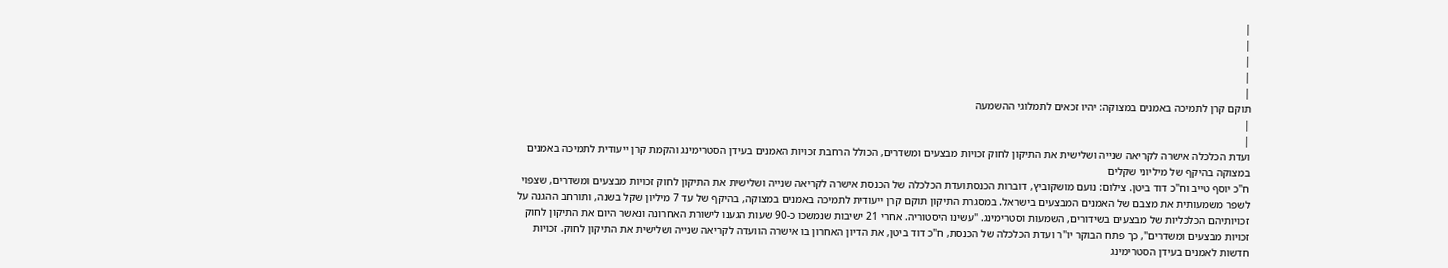|
|
|
|
|
תוקם קרן לתמיכה באמנים במצוקה: יהיו זכאים לתמלוגי ההשמעה
|
|
ועדת הכלכלה אישרה לקריאה שנייה ושלישית את התיקון לחוק זכויות מבצעים ומשדרים, הכולל הרחבת זכויות האמנים בעידן הסטרימינג והקמת קרן ייעודית לתמיכה באמנים במצוקה בהיקף של מיליוני שקלים
ח"כ יוסף טייב וח"כ דוד ביטן. צילום: נועם מושקוביץ, דוברות הכנסתועדת הכלכלה של הכנסת אישרה לקריאה שנייה ושלישית את התיקון לחוק זכויות מבצעים ומשדרים, שצפוי לשפר משמעותית את מצבם של האמנים המבצעים בישראל. במסגרת התיקון תוקם קרן ייעודית לתמיכה באמנים במצוקה, בהיקף של עד 7 מיליון שקל בשנה, ותורחב ההגנה על זכויותיהם הכלכליות של מבצעים בשידורים, השמעות וסטרימינג. "עשינו היסטוריה. אחרי 21 ישיבות שנמשכו כ-90 שעות הגענו לישורת האחרונה ונאשר היום את התיקון לחוק זכויות מבצעים ומשדרים", כך פתח הבוקר יו"ר ועדת הכלכלה של הכנסת, ח"כ דוד ביטן, את הדיון האחרון בו אישרה הוועדה לקריאה שנייה ושלישית את התיקון לחוק. זכויות חדשות לאמנים בעידן הסטרימינג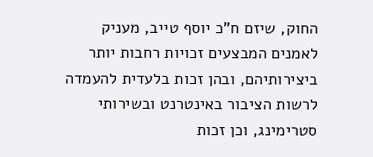החוק, שיזם ח"כ יוסף טייב, מעניק לאמנים המבצעים זכויות רחבות יותר ביצירותיהם, ובהן זכות בלעדית להעמדה לרשות הציבור באינטרנט ובשירותי סטרימינג, וכן זכות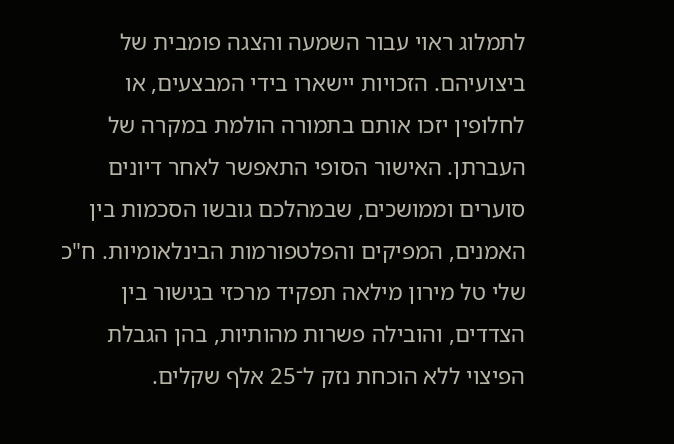לתמלוג ראוי עבור השמעה והצגה פומבית של ביצועיהם. הזכויות יישארו בידי המבצעים, או לחלופין יזכו אותם בתמורה הולמת במקרה של העברתן. האישור הסופי התאפשר לאחר דיונים סוערים וממושכים, שבמהלכם גובשו הסכמות בין האמנים, המפיקים והפלטפורמות הבינלאומיות. ח"כ שלי טל מירון מילאה תפקיד מרכזי בגישור בין הצדדים, והובילה פשרות מהותיות, בהן הגבלת הפיצוי ללא הוכחת נזק ל־25 אלף שקלים.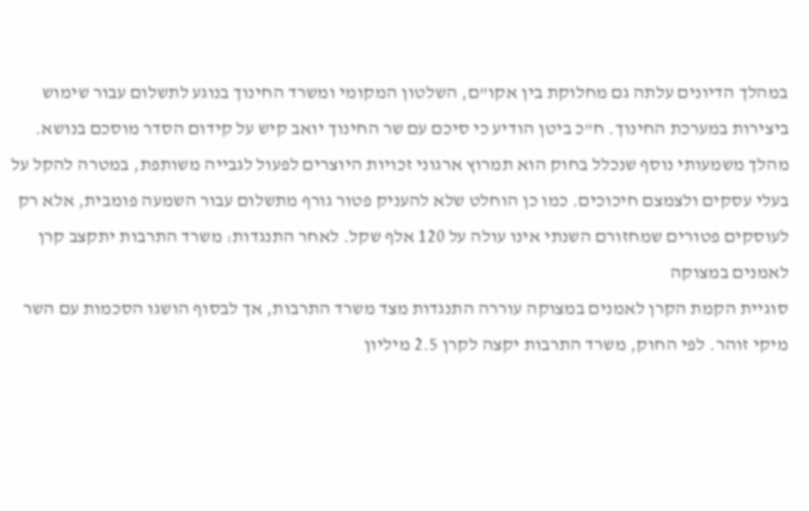במהלך הדיונים עלתה גם מחלוקת בין אקו"ם, השלטון המקומי ומשרד החינוך בנוגע לתשלום עבור שימוש ביצירות במערכת החינוך. ח"כ ביטן הודיע כי סיכם עם שר החינוך יואב קיש על קידום הסדר מוסכם בנושא. מהלך משמעותי נוסף שנכלל בחוק הוא תמרוץ ארגוני זכויות היוצרים לפעול לגבייה משותפת, במטרה להקל על בעלי עסקים ולצמצם חיכוכים. כמו כן הוחלט שלא להעניק פטור גורף מתשלום עבור השמעה פומבית, אלא רק לעוסקים פטורים שמחזורם השנתי אינו עולה על 120 אלף שקל. לאחר התנגדות: משרד התרבות יתקצב קרן לאמנים במצוקה
סוגיית הקמת הקרן לאמנים במצוקה עוררה התנגדות מצד משרד התרבות, אך לבסוף הושגו הסכמות עם השר מיקי זוהר. לפי החוק, משרד התרבות יקצה לקרן 2.5 מיליון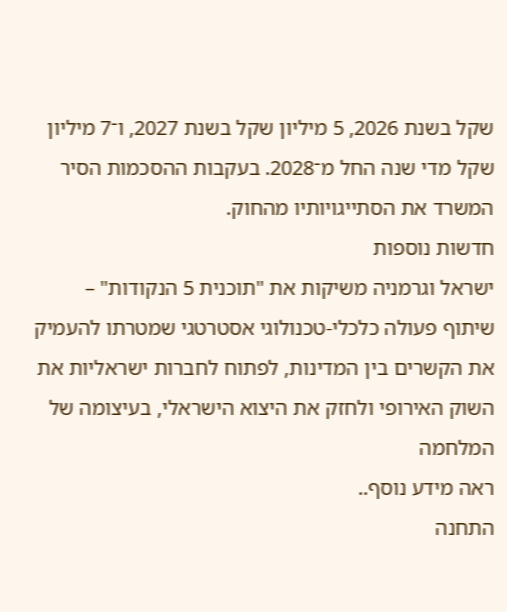שקל בשנת 2026, 5 מיליון שקל בשנת 2027, ו־7 מיליון שקל מדי שנה החל מ־2028. בעקבות ההסכמות הסיר המשרד את הסתייגויותיו מהחוק.
חדשות נוספות
ישראל וגרמניה משיקות את "תוכנית 5 הנקודות" – שיתוף פעולה כלכלי-טכנולוגי אסטרטגי שמטרתו להעמיק את הקשרים בין המדינות, לפתוח לחברות ישראליות את השוק האירופי ולחזק את היצוא הישראלי, בעיצומה של המלחמה
ראה מידע נוסף..
התחנה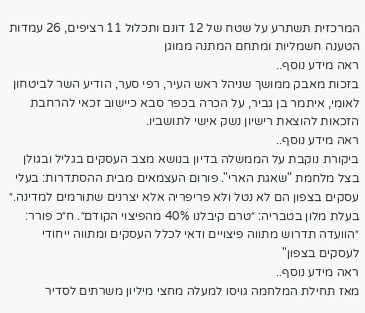המרכזית תשתרע על שטח של 12 דונם ותכלול 11 רציפים, 26 עמדות הטענה חשמליות ומתחם המתנה ממוגן
ראה מידע נוסף..
בזכות מאבק ממושך שניהל ראש העיר, רפי סער, הודיע השר לביטחון לאומי, איתמר בן גביר, על הכרה בכפר סבא כיישוב זכאי להרחבת הזכאות להוצאת רישיון נשק אישי לתושביו.
ראה מידע נוסף..
ביקורת נוקבת על הממשלה בדיון בנושא מצב העסקים בגליל ובגולן בצל מלחמת "שאגת הארי". פורום העצמאים מבית ההסתדרות: בעלי עסקים בצפון הם לא נטל ולא פריפריה אלא יצרנים שתורמים למדינה.״ בעלת מלון בטבריה: ״טרם קיבלנו 40% מהפיצוי הקודם״. ח״כ פורר: ״הוועדה תדרוש מתווה פיצויים ודאי לכלל העסקים ומתווה ייחודי לעסקים בצפון"
ראה מידע נוסף..
מאז תחילת המלחמה גויסו למעלה מחצי מיליון משרתים לסדיר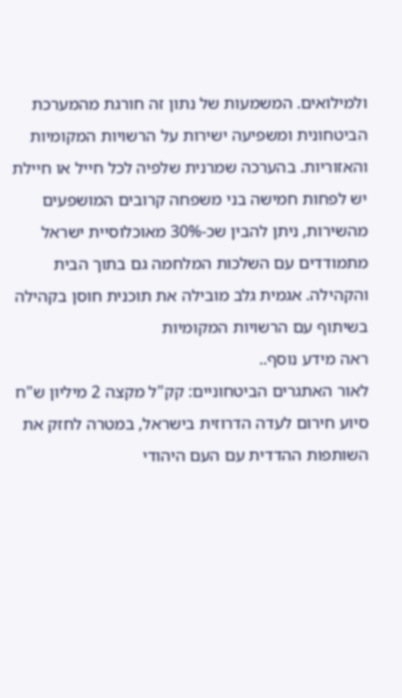ולמילואים. המשמעות של נתון זה חורגת מהמערכת הביטחונית ומשפיעה ישירות על הרשויות המקומיות והאזוריות. בהערכה שמרנית שלפיה לכל חייל או חיילת יש לפחות חמישה בני משפחה קרובים המושפעים מהשירות, ניתן להבין שכ-30% מאוכלוסיית ישראל מתמודדים עם השלכות המלחמה גם בתוך הבית והקהילה. אגמית גלב מובילה את תוכנית חוסן בקהילה בשיתוף עם הרשויות המקומיות
ראה מידע נוסף..
לאור האתגרים הביטחוניים: קק"ל מקצה 2 מיליון ש"ח סיוע חירום לעדה הדרוזית בישראל, במטרה לחזק את השותפות ההדדית עם העם היהודי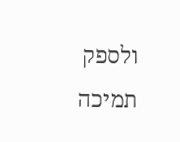ולספק תמיכה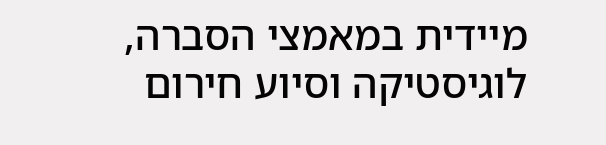מיידית במאמצי הסברה, לוגיסטיקה וסיוע חירום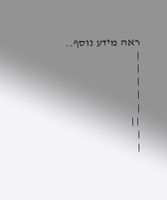ראה מידע נוסף..
|
|
|
|
|
| |
|
|